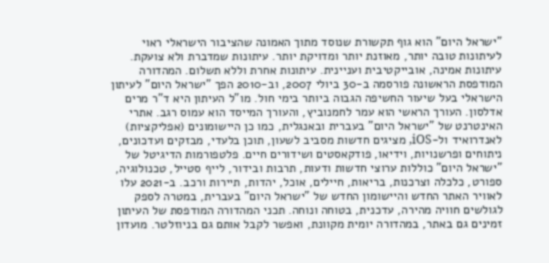"ישראל היום" הוא גוף תקשורת שנוסד מתוך האמונה שהציבור הישראלי ראוי לעיתונות טובה יותר, מאוזנת יותר ומדויקת יותר. עיתונות שמדברת ולא צועקת. עיתונות אמינה, אובייקטיבית ועניינית. עיתונות אחרת וללא תשלום. המהדורה המודפסת הראשונה פורסמה ב-30 ביולי 2007, וב-2010 הפך "ישראל היום" לעיתון הישראלי בעל שיעור החשיפה הגבוה ביותר בימי חול. מו"ל העיתון היא ד"ר מרים אדלסון. העורך הראשי הוא עמר לחמנוביץ, והעורך המייסד הוא עמוס רגב. אתרי האינטרנט של "ישראל היום" בעברית ובאנגלית, כמו כן היישומונים (אפליקציות) לאנדרואיד ול-iOS, מציגים חדשות מסביב לשעון, תוכן בלעדי, מבזקים ועדכונים, ניתוחים ופרשנויות, וידיאו, פודקאסטים ושידורים חיים. פלטפורמות הדיגיטל של "ישראל היום" כוללות ערוצי חדשות ודעות, תרבות ובידור, לייף סטייל, טכנולוגיה, ספורט, כלכלה וצרכנות, בריאות, חיילים, אוכל, יהדות, תיירות ורכב. ב-2021 עלו לאוויר האתר החדש והיישומון החדש של "ישראל היום" בעברית, במטרה לספק לגולשים חוויה מהירה, עדכנית, בטוחה ונוחה. תכני המהדורה המודפסת של העיתון זמינים גם באתר, במהדורה יומית מקוונת, ואפשר לקבל אותם גם בניוזלטר. מועדון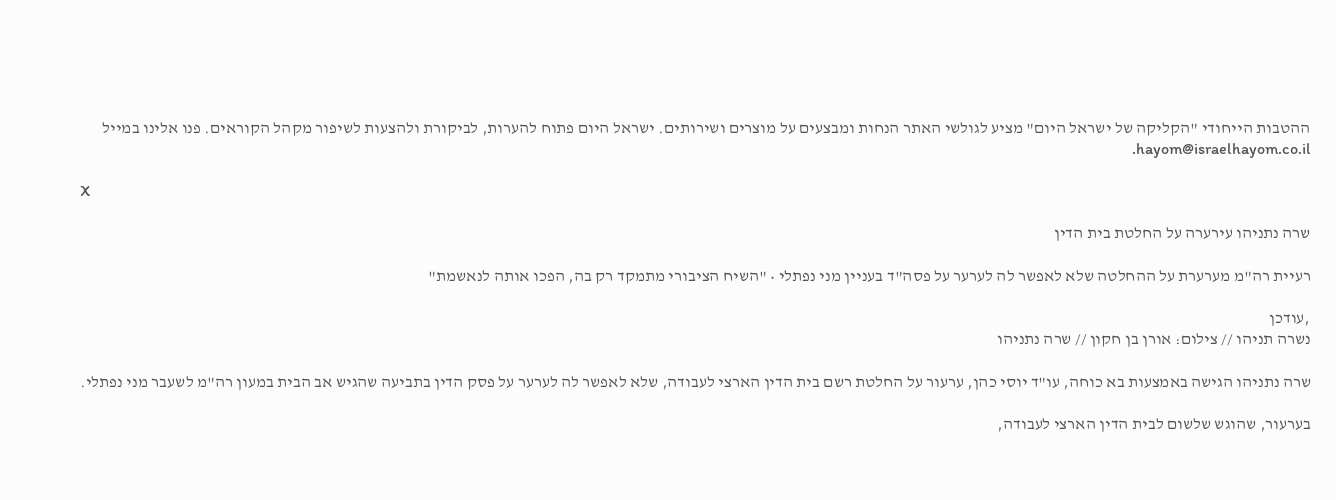ההטבות הייחודי "הקליקה של ישראל היום" מציע לגולשי האתר הנחות ומבצעים על מוצרים ושירותים. ישראל היום פתוח להערות, לביקורת ולהצעות לשיפור מקהל הקוראים. פנו אלינו במייל hayom@israelhayom.co.il.

X

שרה נתניהו עירערה על החלטת בית הדין

רעיית רה"מ מערערת על ההחלטה שלא לאפשר לה לערער על פסה"ד בעניין מני נפתלי • "השיח הציבורי מתמקד רק בה, הפכו אותה לנאשמת"

,עודכן
נשרה תניהו // צילום: אורן בן חקון // שרה נתניהו

שרה נתניהו הגישה באמצעות בא כוחה, עו"ד יוסי כהן, ערעור על החלטת רשם בית הדין הארצי לעבודה, שלא לאפשר לה לערער על פסק הדין בתביעה שהגיש אב הבית במעון רה"מ לשעבר מני נפתלי.

בערעור, שהוגש שלשום לבית הדין הארצי לעבודה,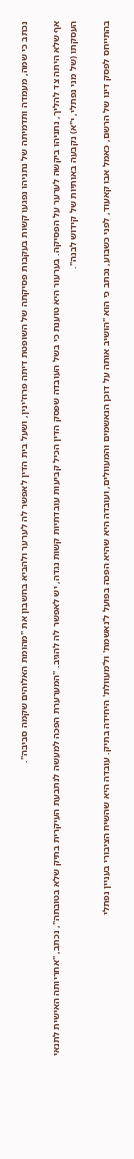נכתב כי שמה, מעמדה ותדמיתה של נתניהו נפגעו קשות בעקבות פסיקתה של השופטת דיתה פרוז'ינין, ושעל בית הדין לאפשר לה לערער ולהביא בחשבון את "מהומת האלוהים שקמה סביבה".

אף שלא היתה צד להליך, נתניהו ביקשה לערער על הפסיקה. בערעור היא טוענת כי בשל העובדה שפסק הדין הכיל קביעות עובדתיות קשות נגדה, יש לאפשר לה להגיב. "המערערת הפכה למעשה לנתבעת העיקרית בתיק שלא בטובתה", נכתב, "אחריותה האישית לתנאי העסקתו (של מני נפתלי, י"א) נקבעה באותיות של קידוש לבנה".

בהתייחס לפסק דינו של הרשם, כאמל אבו קאעוד, לפני כשבוע, נכתב כי הוא "הושיב אותה על דוכן הנאשמים והמעוולים, ועובדה היא שהיא הפכה בפועל ל'נאשמת' ול'מעוולת' היחידה בתיק. עובדה היא שהשיח הציבורי בעניין נפתלי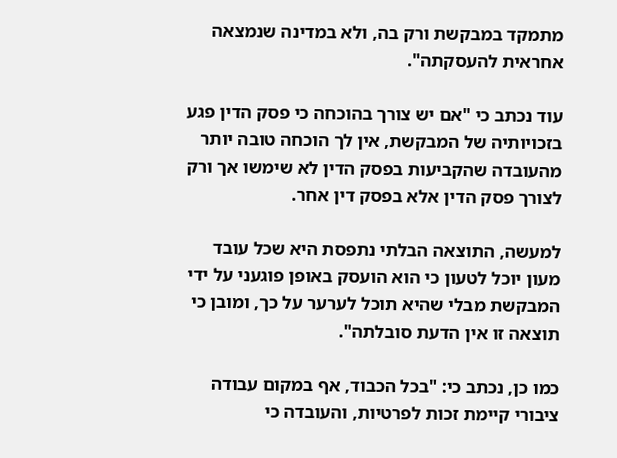מתמקד במבקשת ורק בה, ולא במדינה שנמצאה אחראית להעסקתה".

עוד נכתב כי "אם יש צורך בהוכחה כי פסק הדין פגע בזכויותיה של המבקשת, אין לך הוכחה טובה יותר מהעובדה שהקביעות בפסק הדין לא שימשו אך ורק לצורך פסק הדין אלא בפסק דין אחר.

למעשה, התוצאה הבלתי נתפסת היא שכל עובד מעון יוכל לטעון כי הוא הועסק באופן פוגעני על ידי המבקשת מבלי שהיא תוכל לערער על כך, ומובן כי תוצאה זו אין הדעת סובלתה".

כמו כן, נכתב כי: "בכל הכבוד, אף במקום עבודה ציבורי קיימת זכות לפרטיות, והעובדה כי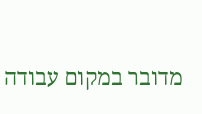מדובר במקום עבודה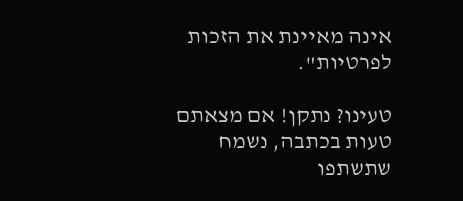אינה מאיינת את הזכות לפרטיות".

טעינו? נתקן! אם מצאתם טעות בכתבה, נשמח שתשתפו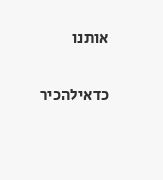אותנו

כדאילהכיר